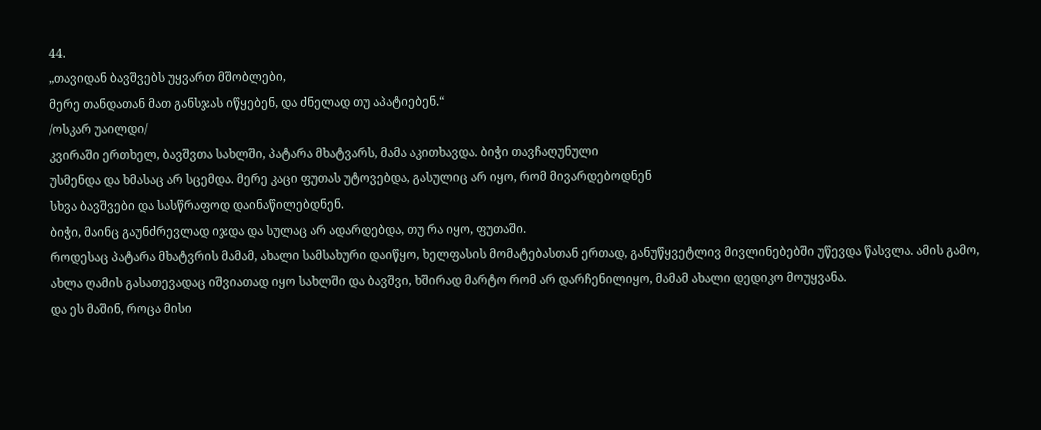44.
„თავიდან ბავშვებს უყვართ მშობლები,
მერე თანდათან მათ განსჯას იწყებენ, და ძნელად თუ აპატიებენ.“
/ოსკარ უაილდი/
კვირაში ერთხელ, ბავშვთა სახლში, პატარა მხატვარს, მამა აკითხავდა. ბიჭი თავჩაღუნული
უსმენდა და ხმასაც არ სცემდა. მერე კაცი ფუთას უტოვებდა, გასულიც არ იყო, რომ მივარდებოდნენ
სხვა ბავშვები და სასწრაფოდ დაინაწილებდნენ.
ბიჭი, მაინც გაუნძრევლად იჯდა და სულაც არ ადარდებდა, თუ რა იყო, ფუთაში.
როდესაც პატარა მხატვრის მამამ, ახალი სამსახური დაიწყო, ხელფასის მომატებასთან ერთად, განუწყვეტლივ მივლინებებში უწევდა წასვლა. ამის გამო, ახლა ღამის გასათევადაც იშვიათად იყო სახლში და ბავშვი, ხშირად მარტო რომ არ დარჩენილიყო, მამამ ახალი დედიკო მოუყვანა.
და ეს მაშინ, როცა მისი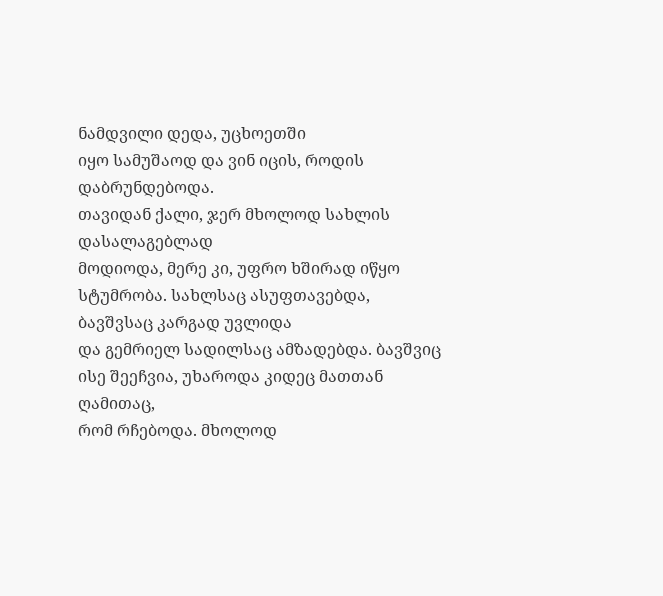ნამდვილი დედა, უცხოეთში
იყო სამუშაოდ და ვინ იცის, როდის დაბრუნდებოდა.
თავიდან ქალი, ჯერ მხოლოდ სახლის დასალაგებლად
მოდიოდა, მერე კი, უფრო ხშირად იწყო სტუმრობა. სახლსაც ასუფთავებდა, ბავშვსაც კარგად უვლიდა
და გემრიელ სადილსაც ამზადებდა. ბავშვიც ისე შეეჩვია, უხაროდა კიდეც მათთან ღამითაც,
რომ რჩებოდა. მხოლოდ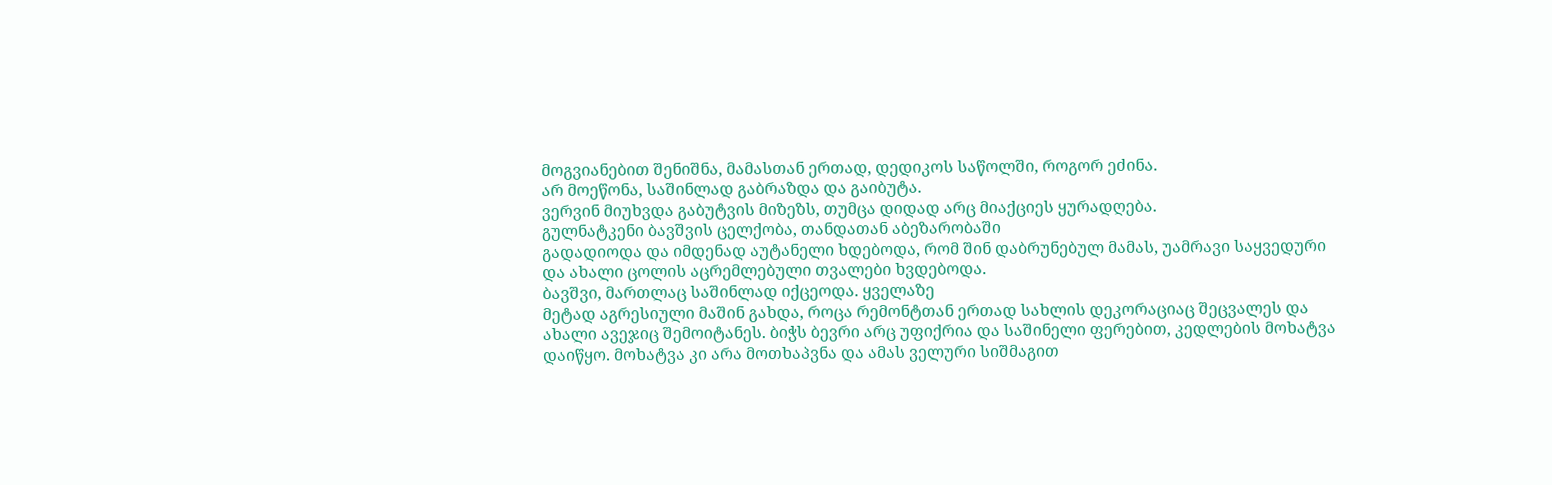მოგვიანებით შენიშნა, მამასთან ერთად, დედიკოს საწოლში, როგორ ეძინა.
არ მოეწონა, საშინლად გაბრაზდა და გაიბუტა.
ვერვინ მიუხვდა გაბუტვის მიზეზს, თუმცა დიდად არც მიაქციეს ყურადღება.
გულნატკენი ბავშვის ცელქობა, თანდათან აბეზარობაში
გადადიოდა და იმდენად აუტანელი ხდებოდა, რომ შინ დაბრუნებულ მამას, უამრავი საყვედური
და ახალი ცოლის აცრემლებული თვალები ხვდებოდა.
ბავშვი, მართლაც საშინლად იქცეოდა. ყველაზე
მეტად აგრესიული მაშინ გახდა, როცა რემონტთან ერთად სახლის დეკორაციაც შეცვალეს და
ახალი ავეჯიც შემოიტანეს. ბიჭს ბევრი არც უფიქრია და საშინელი ფერებით, კედლების მოხატვა
დაიწყო. მოხატვა კი არა მოთხაპვნა და ამას ველური სიშმაგით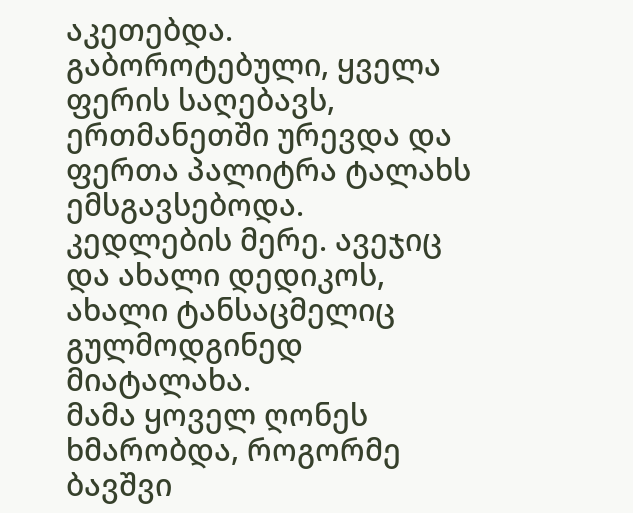აკეთებდა. გაბოროტებული, ყველა ფერის საღებავს, ერთმანეთში ურევდა და ფერთა პალიტრა ტალახს ემსგავსებოდა. კედლების მერე. ავეჯიც და ახალი დედიკოს, ახალი ტანსაცმელიც გულმოდგინედ მიატალახა.
მამა ყოველ ღონეს ხმარობდა, როგორმე ბავშვი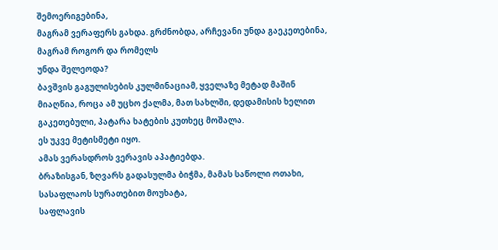შემოერიგებინა,
მაგრამ ვერაფერს გახდა. გრძნობდა, არჩევანი უნდა გაეკეთებინა, მაგრამ როგორ და რომელს
უნდა შელეოდა?
ბავშვის გაგულისების კულმინაციამ, ყველაზე მეტად მაშინ მიაღწია, როცა ამ უცხო ქალმა, მათ სახლში, დედამისის ხელით გაკეთებული, პატარა ხატების კუთხეც მოშალა.
ეს უკვე მეტისმეტი იყო.
ამას ვერასდროს ვერავის აპატიებდა.
ბრაზისგან, ზღვარს გადასულმა ბიჭმა, მამას საწოლი ოთახი, სასაფლაოს სურათებით მოუხატა,
საფლავის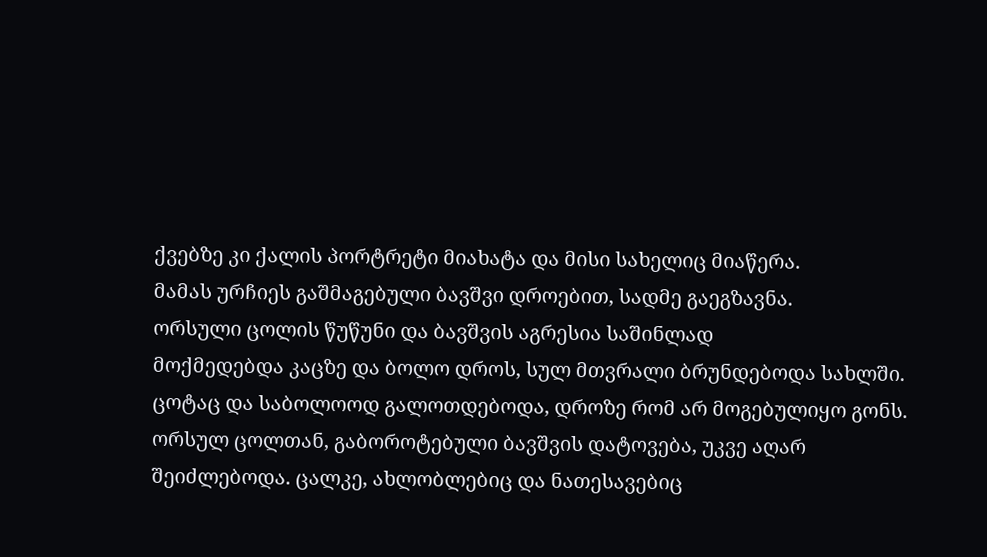ქვებზე კი ქალის პორტრეტი მიახატა და მისი სახელიც მიაწერა.
მამას ურჩიეს გაშმაგებული ბავშვი დროებით, სადმე გაეგზავნა.
ორსული ცოლის წუწუნი და ბავშვის აგრესია საშინლად
მოქმედებდა კაცზე და ბოლო დროს, სულ მთვრალი ბრუნდებოდა სახლში. ცოტაც და საბოლოოდ გალოთდებოდა, დროზე რომ არ მოგებულიყო გონს.
ორსულ ცოლთან, გაბოროტებული ბავშვის დატოვება, უკვე აღარ შეიძლებოდა. ცალკე, ახლობლებიც და ნათესავებიც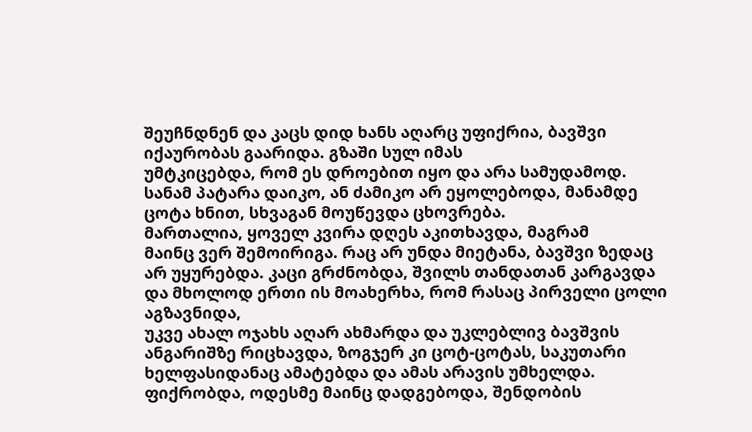შეუჩნდნენ და კაცს დიდ ხანს აღარც უფიქრია, ბავშვი იქაურობას გაარიდა. გზაში სულ იმას
უმტკიცებდა, რომ ეს დროებით იყო და არა სამუდამოდ. სანამ პატარა დაიკო, ან ძამიკო არ ეყოლებოდა, მანამდე ცოტა ხნით, სხვაგან მოუწევდა ცხოვრება.
მართალია, ყოველ კვირა დღეს აკითხავდა, მაგრამ
მაინც ვერ შემოირიგა. რაც არ უნდა მიეტანა, ბავშვი ზედაც არ უყურებდა. კაცი გრძნობდა, შვილს თანდათან კარგავდა და მხოლოდ ერთი ის მოახერხა, რომ რასაც პირველი ცოლი აგზავნიდა,
უკვე ახალ ოჯახს აღარ ახმარდა და უკლებლივ ბავშვის ანგარიშზე რიცხავდა, ზოგჯერ კი ცოტ-ცოტას, საკუთარი ხელფასიდანაც ამატებდა და ამას არავის უმხელდა. ფიქრობდა, ოდესმე მაინც დადგებოდა, შენდობის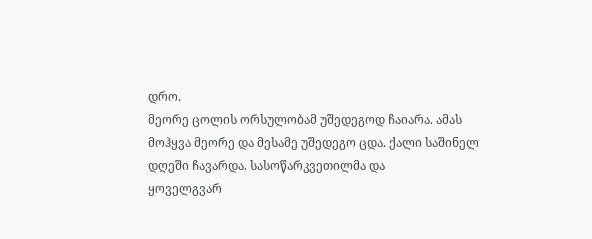დრო.
მეორე ცოლის ორსულობამ უშედეგოდ ჩაიარა. ამას
მოჰყვა მეორე და მესამე უშედეგო ცდა. ქალი საშინელ დღეში ჩავარდა. სასოწარკვეთილმა და
ყოველგვარ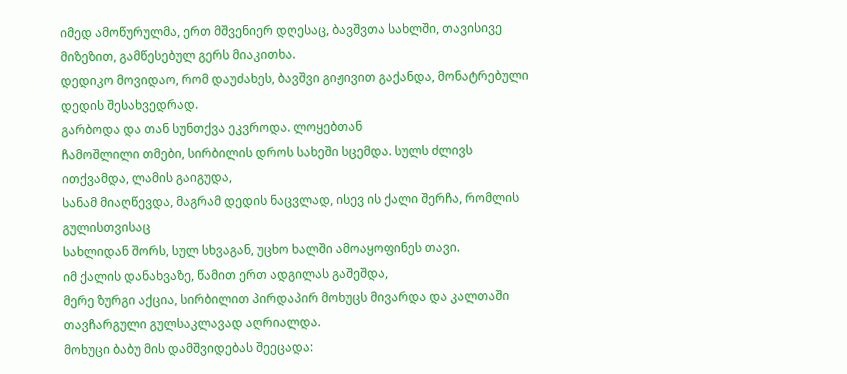იმედ ამოწურულმა, ერთ მშვენიერ დღესაც, ბავშვთა სახლში, თავისივე მიზეზით, გამწესებულ გერს მიაკითხა.
დედიკო მოვიდაო, რომ დაუძახეს, ბავშვი გიჟივით გაქანდა, მონატრებული დედის შესახვედრად.
გარბოდა და თან სუნთქვა ეკვროდა. ლოყებთან
ჩამოშლილი თმები, სირბილის დროს სახეში სცემდა. სულს ძლივს ითქვამდა, ლამის გაიგუდა,
სანამ მიაღწევდა, მაგრამ დედის ნაცვლად, ისევ ის ქალი შერჩა, რომლის გულისთვისაც
სახლიდან შორს, სულ სხვაგან, უცხო ხალში ამოაყოფინეს თავი.
იმ ქალის დანახვაზე, წამით ერთ ადგილას გაშეშდა,
მერე ზურგი აქცია, სირბილით პირდაპირ მოხუცს მივარდა და კალთაში თავჩარგული გულსაკლავად აღრიალდა.
მოხუცი ბაბუ მის დამშვიდებას შეეცადა: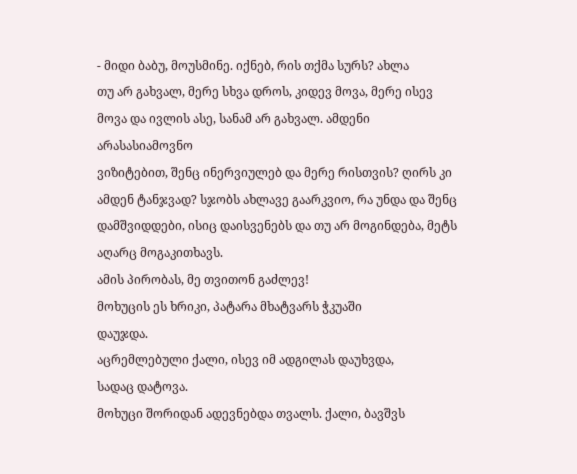- მიდი ბაბუ, მოუსმინე. იქნებ, რის თქმა სურს? ახლა
თუ არ გახვალ, მერე სხვა დროს, კიდევ მოვა, მერე ისევ მოვა და ივლის ასე, სანამ არ გახვალ. ამდენი არასასიამოვნო
ვიზიტებით, შენც ინერვიულებ და მერე რისთვის? ღირს კი ამდენ ტანჯვად? სჯობს ახლავე გაარკვიო, რა უნდა და შენც დამშვიდდები, ისიც დაისვენებს და თუ არ მოგინდება, მეტს აღარც მოგაკითხავს.
ამის პირობას, მე თვითონ გაძლევ!
მოხუცის ეს ხრიკი, პატარა მხატვარს ჭკუაში
დაუჯდა.
აცრემლებული ქალი, ისევ იმ ადგილას დაუხვდა,
სადაც დატოვა.
მოხუცი შორიდან ადევნებდა თვალს. ქალი, ბავშვს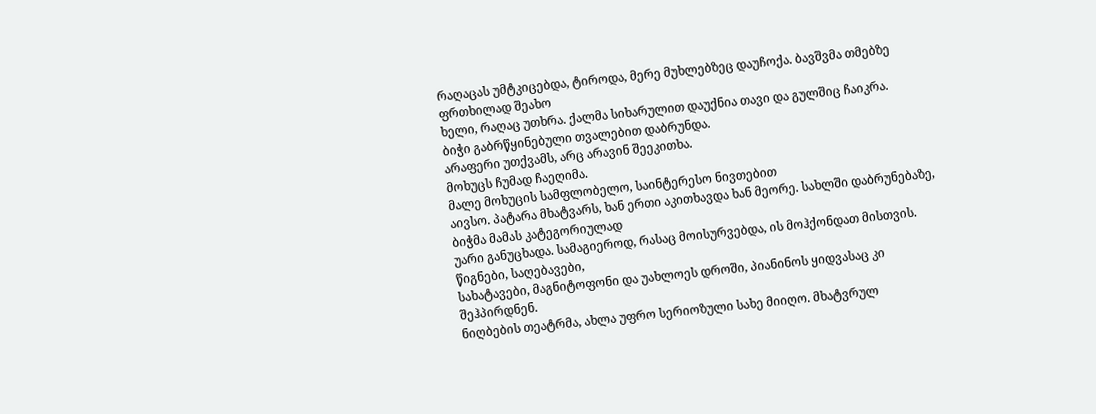რაღაცას უმტკიცებდა, ტიროდა, მერე მუხლებზეც დაუჩოქა. ბავშვმა თმებზე ფრთხილად შეახო
ხელი, რაღაც უთხრა. ქალმა სიხარულით დაუქნია თავი და გულშიც ჩაიკრა.
ბიჭი გაბრწყინებული თვალებით დაბრუნდა.
არაფერი უთქვამს, არც არავინ შეეკითხა.
მოხუცს ჩუმად ჩაეღიმა.
მალე მოხუცის სამფლობელო, საინტერესო ნივთებით
აივსო. პატარა მხატვარს, ხან ერთი აკითხავდა ხან მეორე. სახლში დაბრუნებაზე, ბიჭმა მამას კატეგორიულად
უარი განუცხადა. სამაგიეროდ, რასაც მოისურვებდა, ის მოჰქონდათ მისთვის. წიგნები, საღებავები,
სახატავები, მაგნიტოფონი და უახლოეს დროში, პიანინოს ყიდვასაც კი შეჰპირდნენ.
ნიღბების თეატრმა, ახლა უფრო სერიოზული სახე მიიღო. მხატვრულ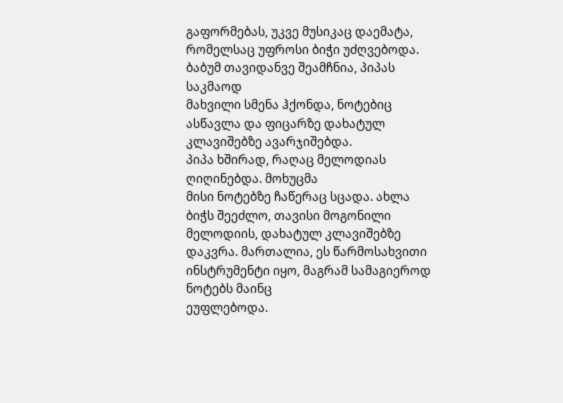გაფორმებას, უკვე მუსიკაც დაემატა, რომელსაც უფროსი ბიჭი უძღვებოდა.
ბაბუმ თავიდანვე შეამჩნია, პიპას საკმაოდ
მახვილი სმენა ჰქონდა, ნოტებიც ასწავლა და ფიცარზე დახატულ კლავიშებზე ავარჯიშებდა.
პიპა ხშირად, რაღაც მელოდიას ღიღინებდა. მოხუცმა
მისი ნოტებზე ჩაწერაც სცადა. ახლა ბიჭს შეეძლო, თავისი მოგონილი მელოდიის, დახატულ კლავიშებზე
დაკვრა. მართალია, ეს წარმოსახვითი ინსტრუმენტი იყო, მაგრამ სამაგიეროდ ნოტებს მაინც
ეუფლებოდა.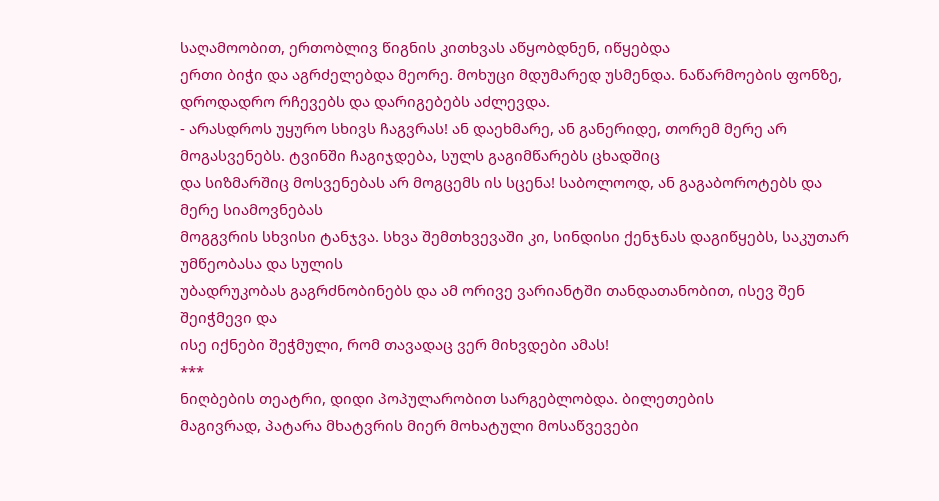საღამოობით, ერთობლივ წიგნის კითხვას აწყობდნენ, იწყებდა
ერთი ბიჭი და აგრძელებდა მეორე. მოხუცი მდუმარედ უსმენდა. ნაწარმოების ფონზე, დროდადრო რჩევებს და დარიგებებს აძლევდა.
- არასდროს უყურო სხივს ჩაგვრას! ან დაეხმარე, ან განერიდე, თორემ მერე არ მოგასვენებს. ტვინში ჩაგიჯდება, სულს გაგიმწარებს ცხადშიც
და სიზმარშიც მოსვენებას არ მოგცემს ის სცენა! საბოლოოდ, ან გაგაბოროტებს და მერე სიამოვნებას
მოგგვრის სხვისი ტანჯვა. სხვა შემთხვევაში კი, სინდისი ქენჯნას დაგიწყებს, საკუთარ უმწეობასა და სულის
უბადრუკობას გაგრძნობინებს და ამ ორივე ვარიანტში თანდათანობით, ისევ შენ შეიჭმევი და
ისე იქნები შეჭმული, რომ თავადაც ვერ მიხვდები ამას!
***
ნიღბების თეატრი, დიდი პოპულარობით სარგებლობდა. ბილეთების
მაგივრად, პატარა მხატვრის მიერ მოხატული მოსაწვევები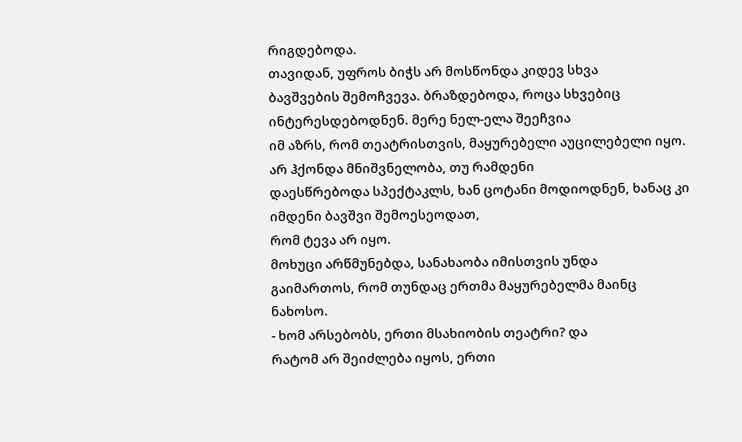რიგდებოდა.
თავიდან, უფროს ბიჭს არ მოსწონდა კიდევ სხვა
ბავშვების შემოჩვევა. ბრაზდებოდა, როცა სხვებიც ინტერესდებოდნენ. მერე ნელ-ელა შეეჩვია
იმ აზრს, რომ თეატრისთვის, მაყურებელი აუცილებელი იყო. არ ჰქონდა მნიშვნელობა, თუ რამდენი
დაესწრებოდა სპექტაკლს, ხან ცოტანი მოდიოდნენ, ხანაც კი იმდენი ბავშვი შემოესეოდათ,
რომ ტევა არ იყო.
მოხუცი არწმუნებდა, სანახაობა იმისთვის უნდა
გაიმართოს, რომ თუნდაც ერთმა მაყურებელმა მაინც ნახოსო.
- ხომ არსებობს, ერთი მსახიობის თეატრი? და
რატომ არ შეიძლება იყოს, ერთი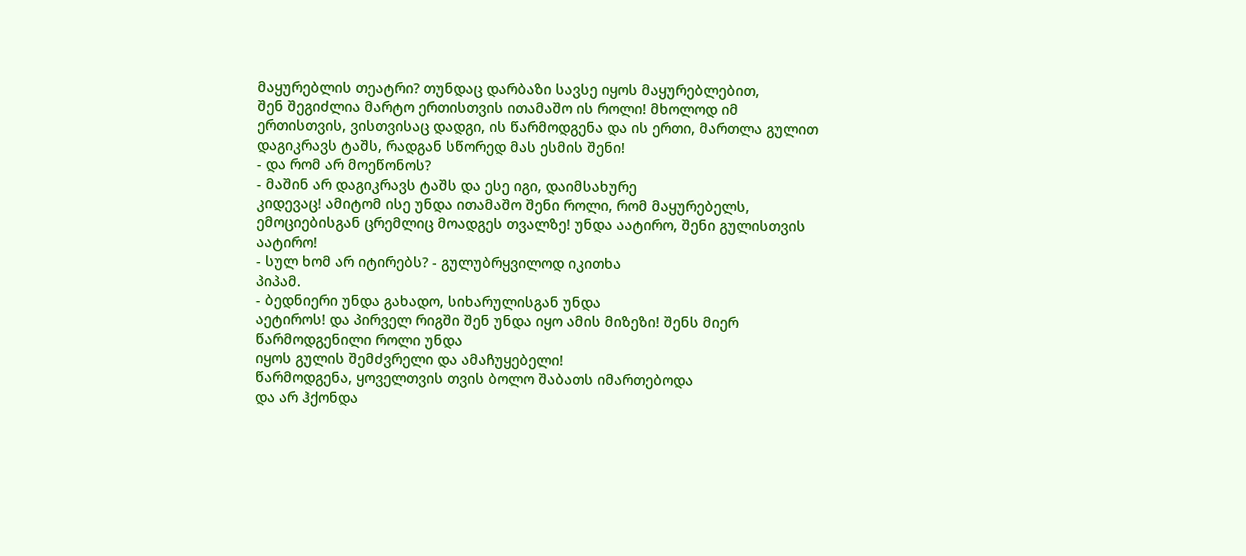მაყურებლის თეატრი? თუნდაც დარბაზი სავსე იყოს მაყურებლებით,
შენ შეგიძლია მარტო ერთისთვის ითამაშო ის როლი! მხოლოდ იმ ერთისთვის, ვისთვისაც დადგი, ის წარმოდგენა და ის ერთი, მართლა გულით დაგიკრავს ტაშს, რადგან სწორედ მას ესმის შენი!
- და რომ არ მოეწონოს?
- მაშინ არ დაგიკრავს ტაშს და ესე იგი, დაიმსახურე
კიდევაც! ამიტომ ისე უნდა ითამაშო შენი როლი, რომ მაყურებელს, ემოციებისგან ცრემლიც მოადგეს თვალზე! უნდა აატირო, შენი გულისთვის
აატირო!
- სულ ხომ არ იტირებს? - გულუბრყვილოდ იკითხა
პიპამ.
- ბედნიერი უნდა გახადო, სიხარულისგან უნდა
აეტიროს! და პირველ რიგში შენ უნდა იყო ამის მიზეზი! შენს მიერ წარმოდგენილი როლი უნდა
იყოს გულის შემძვრელი და ამაჩუყებელი!
წარმოდგენა, ყოველთვის თვის ბოლო შაბათს იმართებოდა
და არ ჰქონდა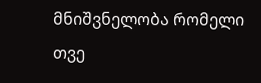მნიშვნელობა რომელი თვე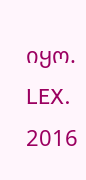იყო.
LEX. 2016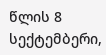წლის 8 სექტემბერი,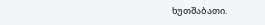ხუთშაბათი.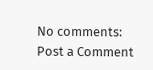No comments:
Post a Comment